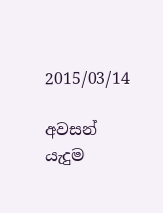2015/03/14

අවසන් යැදුම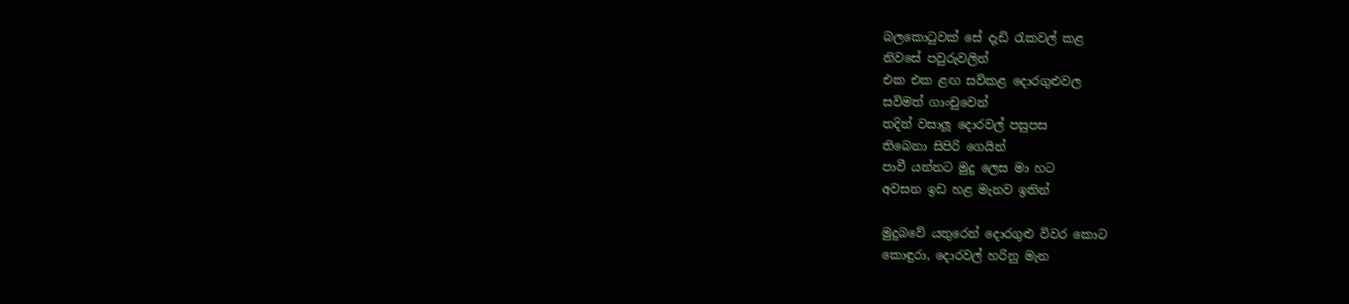බලකොටුවක් සේ දැඩි රැකවල් කළ
නිවසේ පවුරුවලින්
එක එක ළඟ සවිකළ දොරගුළුවල
සවිමත් ගාංචුවෙන්
තදින් වසාලූ දොරවල් පසුපස
තිබෙනා සිපිරි ගෙයින්
පාවී යන්නට මුදු ලෙස මා හට
අවසන ඉඩ හළ මැනව ඉතින්

මුදුබවේ යතුරෙන් දොරගුළු විවර කොට
කොඳුරා, දොරවල් හරිනු මැන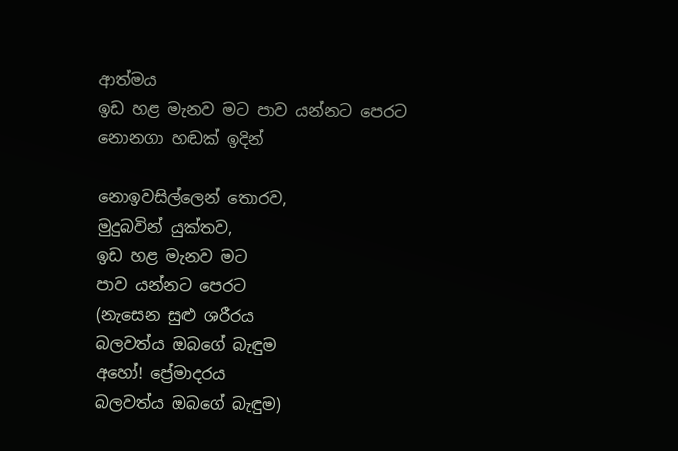ආත්මය
ඉඩ හළ මැනව මට පාව යන්නට පෙරට
නොනගා හඬක් ඉදින්

නොඉවසිල්ලෙන් තොරව,
මුදුබවින් යුක්තව,
ඉඩ හළ මැනව මට
පාව යන්නට පෙරට
(නැසෙන සුළු ශරීරය
බලවත්ය ඔබගේ බැඳුම
අහෝ! ප්‍රේමාදරය
බලවත්ය ඔබගේ බැඳුම)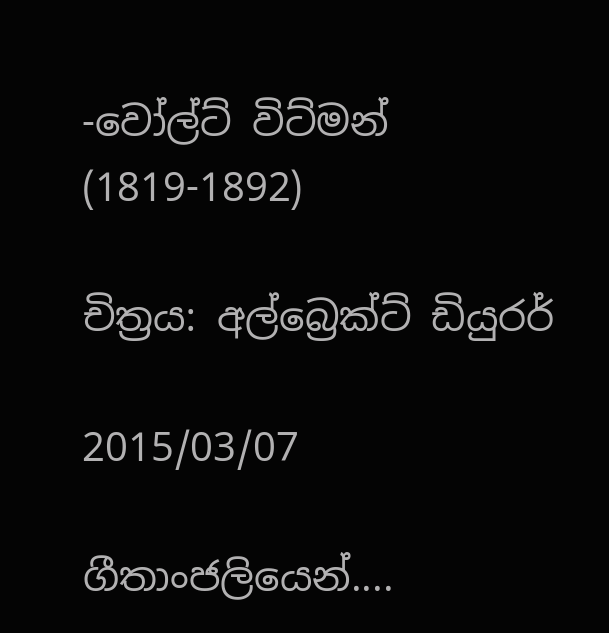-වෝල්ට් විට්මන් (1819-1892)

චිත්‍රය: අල්බ්‍රෙක්ට් ඩියුරර්

2015/03/07

ගීතාංජලියෙන්....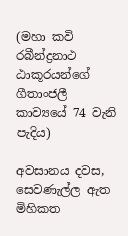(මහා කවි රබීන්ද්‍රනාථ ඨාකූරයන්ගේ ගීතාංජලී කාව්‍යයේ 74 වැනි පැදිය)

අවසානය දවස,
සෙවණැල්ල ඇත මිහිකත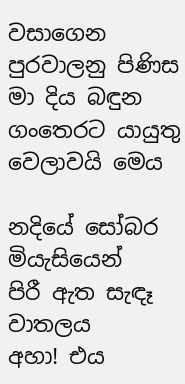වසාගෙන
පුරවාලනු පිණිස මා දිය බඳුන
ගංතෙරට යායුතු වෙලාවයි මෙය

නදියේ සෝබර මියැසියෙන්
පිරී ඇත සැඳෑ වාතලය
අහා! එය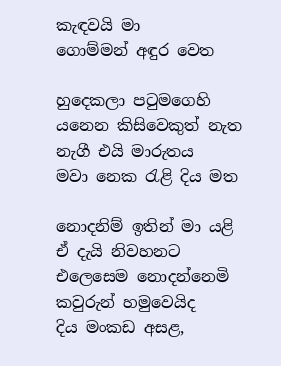කැඳවයි මා
ගොම්මන් අඳුර වෙත

හුදෙකලා පටුමගෙහි
යනෙන කිසිවෙකුත් නැත
නැගී එයි මාරුතය
මවා නෙක රැළි දිය මත

නොදනිම් ඉතින් මා යළි
ඒ දැයි නිවහනට
එලෙසෙම නොදන්නෙමි
කවුරුන් හමුවෙයිද
දිය මංකඩ අසළ,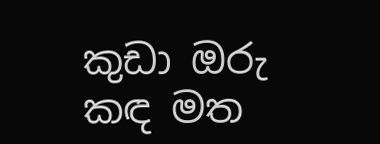කුඩා ඔරු කඳ මත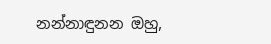නන්නාඳුනන ඔහු,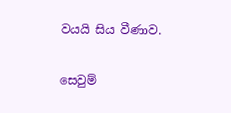වයයි සිය වීණාව.


සෙවුම්